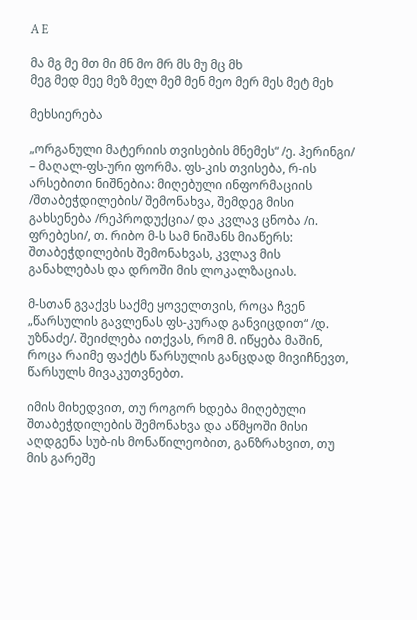A E

მა მგ მე მთ მი მნ მო მრ მს მუ მც მხ
მეგ მედ მეე მეზ მელ მემ მენ მეო მერ მეს მეტ მეხ

მეხსიერება

„ორგანული მატერიის თვისების მნემეს“ /ე. ჰერინგი/ – მაღალ-ფს-ური ფორმა. ფს-კის თვისება, რ-ის არსებითი ნიშნებია: მიღებული ინფორმაციის /შთაბეჭდილების/ შემონახვა, შემდეგ მისი გახსენება /რეპროდუქცია/ და კვლავ ცნობა /ი. ფრებესი/, თ. რიბო მ-ს სამ ნიშანს მიაწერს: შთაბეჭდილების შემონახვას, კვლავ მის განახლებას და დროში მის ლოკალზაციას.

მ-სთან გვაქვს საქმე ყოველთვის, როცა ჩვენ „წარსულის გავლენას ფს-კურად განვიცდით“ /დ. უზნაძე/. შეიძლება ითქვას, რომ მ. იწყება მაშინ, როცა რაიმე ფაქტს წარსულის განცდად მივიჩნევთ, წარსულს მივაკუთვნებთ.

იმის მიხედვით, თუ როგორ ხდება მიღებული შთაბეჭდილების შემონახვა და აწმყოში მისი აღდგენა სუბ-ის მონაწილეობით, განზრახვით, თუ მის გარეშე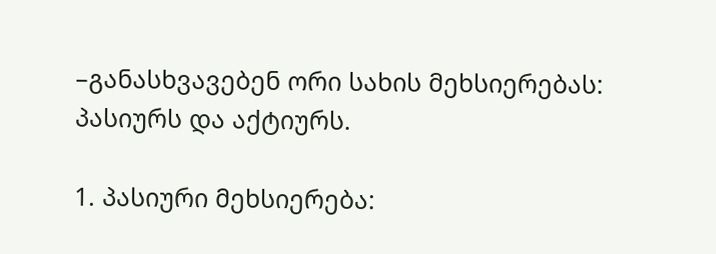–განასხვავებენ ორი სახის მეხსიერებას: პასიურს და აქტიურს.

1. პასიური მეხსიერება: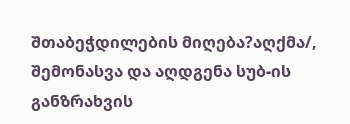შთაბეჭდილების მიღება?აღქმა/, შემონასვა და აღდგენა სუბ-ის განზრახვის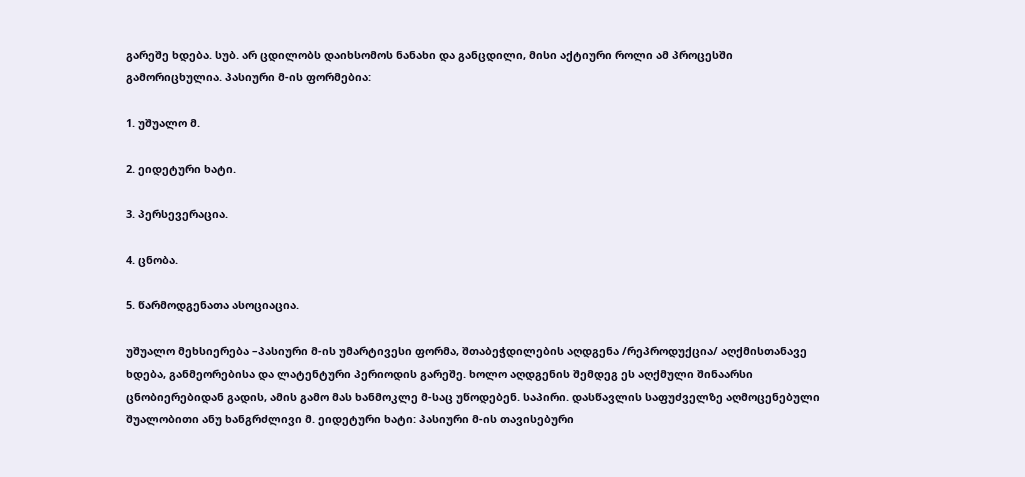გარეშე ხდება. სუბ. არ ცდილობს დაიხსომოს ნანახი და განცდილი, მისი აქტიური როლი ამ პროცესში გამორიცხულია. პასიური მ-ის ფორმებია:

1. უშუალო მ.

2. ეიდეტური ხატი.

3. პერსევერაცია.

4. ცნობა.

5. წარმოდგენათა ასოციაცია.

უშუალო მეხსიერება –პასიური მ-ის უმარტივესი ფორმა, შთაბეჭდილების აღდგენა /რეპროდუქცია/ აღქმისთანავე ხდება, განმეორებისა და ლატენტური პერიოდის გარეშე. ხოლო აღდგენის შემდეგ ეს აღქმული შინაარსი ცნობიერებიდან გადის, ამის გამო მას ხანმოკლე მ-საც უწოდებენ. საპირი. დასწავლის საფუძველზე აღმოცენებული შუალობითი ანუ ხანგრძლივი მ. ეიდეტური ხატი: პასიური მ-ის თავისებური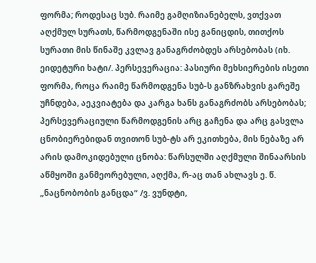ფორმა; როდესაც სუბ. რაიმე გამღიზიანებელს, ვთქვათ აღქმულ სურათს, წარმოდგენაში ისე განიცდის, თითქოს სურათი მის წინაშე კვლავ განაგრძობდეს არსებობას (იხ. ეიდეტური ხატი/. პერსევერაცია: პასიური მეხსიერების ისეთი ფორმა, როცა რაიმე წარმოდგენა სუბ-ს განზრახვის გარეშე უჩნდება, აეკვიატება და კარგა ხანს განაგრძობს არსებობას; პერსევერაციული წარმოდგენის არც გაჩენა და არც გასვლა ცნობიერებიდან თვითონ სუბ-ტს არ ეკითხება, მის ნებაზე არ არის დამოკიდებული ცნობა: წარსულში აღქმული შინაარსის აწმყოში განმეორებული, აღქმა, რ-აც თან ახლავს ე. წ. „ნაცნობობის განცდა“ /ვ. ვუნდტი,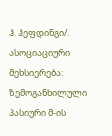ჰ. ჰეფდინგი/. ასოციაციური მეხსიერება: ზემოგანხილული პასიური მ-ის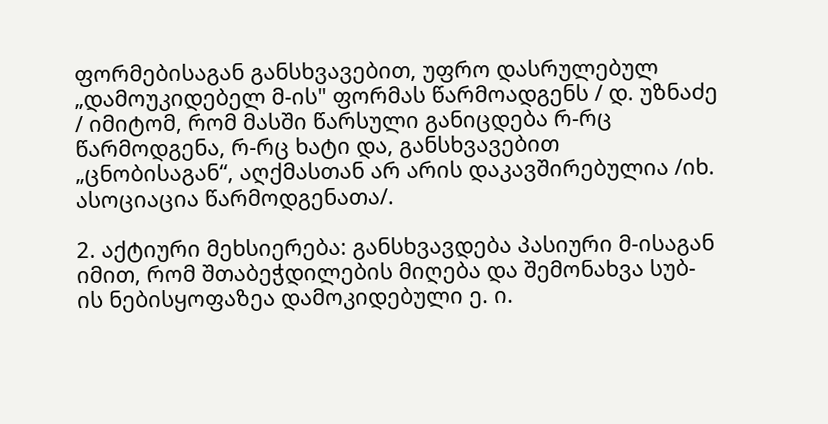ფორმებისაგან განსხვავებით, უფრო დასრულებულ „დამოუკიდებელ მ-ის" ფორმას წარმოადგენს / დ. უზნაძე / იმიტომ, რომ მასში წარსული განიცდება რ-რც წარმოდგენა, რ-რც ხატი და, განსხვავებით „ცნობისაგან“, აღქმასთან არ არის დაკავშირებულია /იხ. ასოციაცია წარმოდგენათა/.

2. აქტიური მეხსიერება: განსხვავდება პასიური მ-ისაგან იმით, რომ შთაბეჭდილების მიღება და შემონახვა სუბ-ის ნებისყოფაზეა დამოკიდებული ე. ი.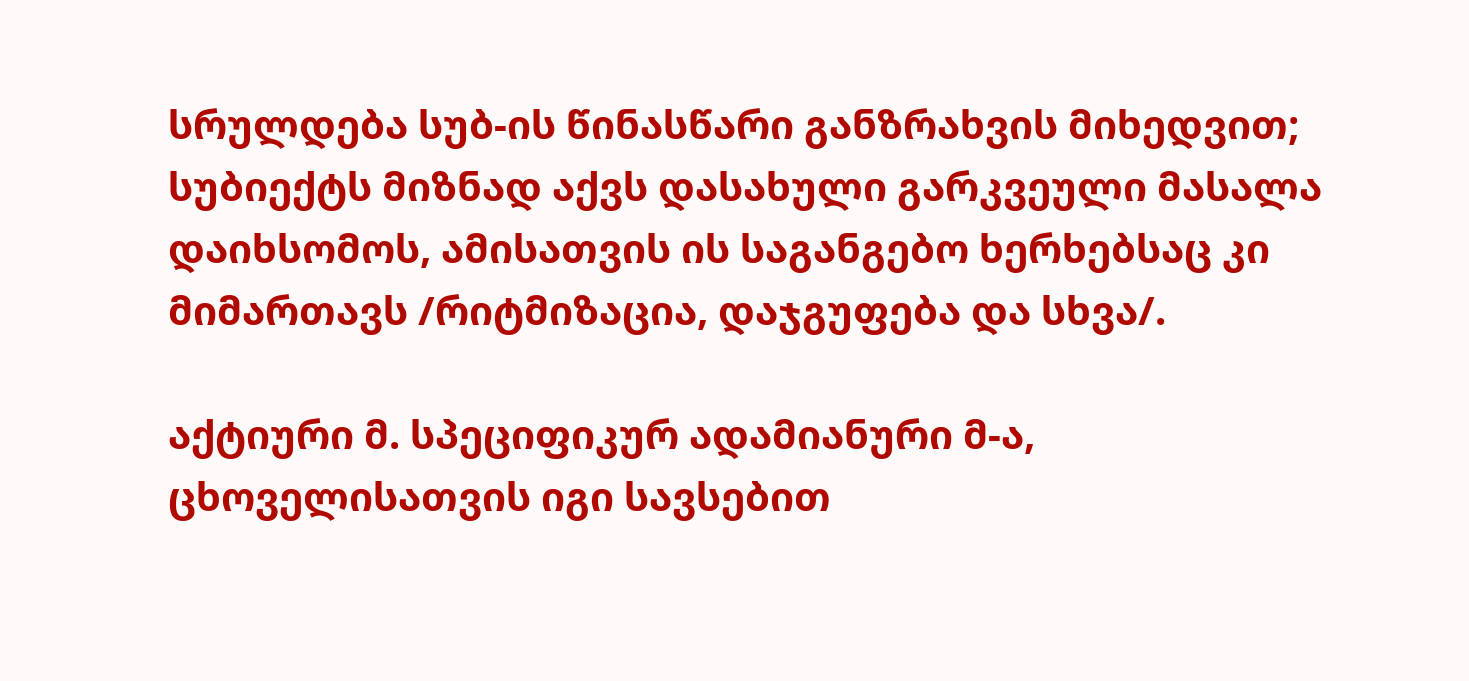სრულდება სუბ-ის წინასწარი განზრახვის მიხედვით; სუბიექტს მიზნად აქვს დასახული გარკვეული მასალა დაიხსომოს, ამისათვის ის საგანგებო ხერხებსაც კი მიმართავს /რიტმიზაცია, დაჯგუფება და სხვა/.

აქტიური მ. სპეციფიკურ ადამიანური მ-ა, ცხოველისათვის იგი სავსებით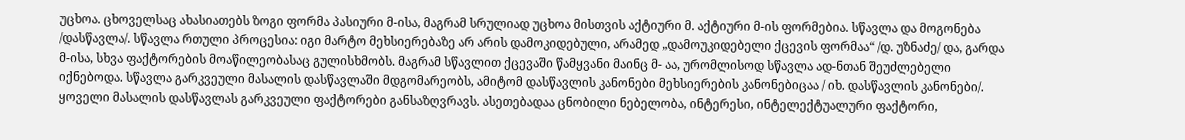უცხოა. ცხოველსაც ახასიათებს ზოგი ფორმა პასიური მ-ისა, მაგრამ სრულიად უცხოა მისთვის აქტიური მ. აქტიური მ-ის ფორმებია. სწავლა და მოგონება /დასწავლა/. სწავლა რთული პროცესია: იგი მარტო მეხსიერებაზე არ არის დამოკიდებული, არამედ „დამოუკიდებელი ქცევის ფორმაა“ /დ. უზნაძე/ და, გარდა მ-ისა, სხვა ფაქტორების მოაწილეობასაც გულისხმობს. მაგრამ სწავლით ქცევაში წამყვანი მაინც მ- აა, ურომლისოდ სწავლა ად-ნთან შეუძლებელი იქნებოდა. სწავლა გარკვეული მასალის დასწავლაში მდგომარეობს, ამიტომ დასწავლის კანონები მეხსიერების კანონებიცაა / იხ. დასწავლის კანონები/. ყოველი მასალის დასწავლას გარკვეული ფაქტორები განსაზღვრავს. ასეთებადაა ცნობილი ნებელობა, ინტერესი, ინტელექტუალური ფაქტორი,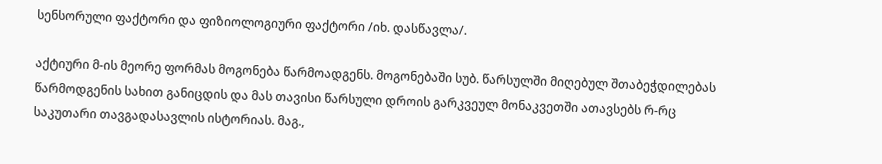სენსორული ფაქტორი და ფიზიოლოგიური ფაქტორი /იხ. დასწავლა/.

აქტიური მ-ის მეორე ფორმას მოგონება წარმოადგენს. მოგონებაში სუბ. წარსულში მიღებულ შთაბეჭდილებას წარმოდგენის სახით განიცდის და მას თავისი წარსული დროის გარკვეულ მონაკვეთში ათავსებს რ-რც საკუთარი თავგადასავლის ისტორიას. მაგ.,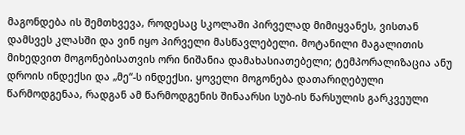მაგონდება ის შემთხვევა, როდესაც სკოლაში პირველად მიმიყვანეს, ვისთან დამსვეს კლასში და ვინ იყო პირველი მასწავლებელი. მოტანილი მაგალითის მიხედვით მოგონებისათვის ორი ნიშანია დამახასიათებელი; ტემპორალიზაცია ანუ დროის ინდექსი და „მე“-ს ინდექსი. ყოველი მოგონება დათარიღებული წარმოდგენაა, რადგან ამ წარმოდგენის შინაარსი სუბ-ის წარსულის გარკვეული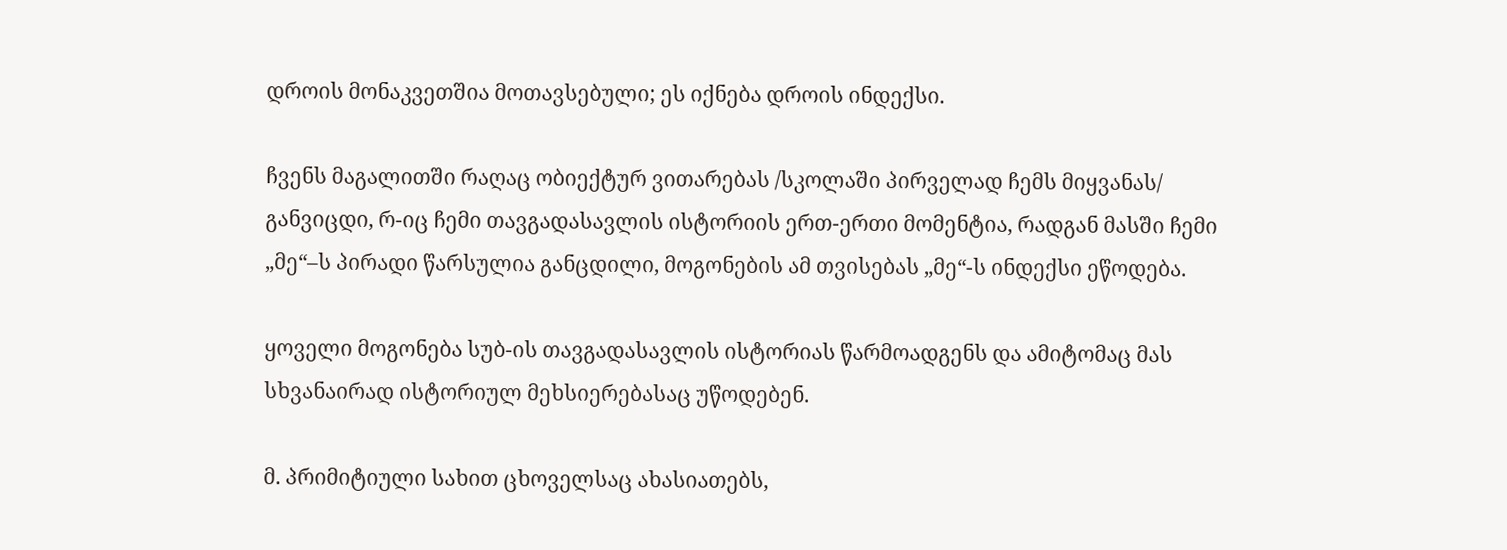დროის მონაკვეთშია მოთავსებული; ეს იქნება დროის ინდექსი.

ჩვენს მაგალითში რაღაც ობიექტურ ვითარებას /სკოლაში პირველად ჩემს მიყვანას/ განვიცდი, რ-იც ჩემი თავგადასავლის ისტორიის ერთ-ერთი მომენტია, რადგან მასში ჩემი „მე“–ს პირადი წარსულია განცდილი, მოგონების ამ თვისებას „მე“-ს ინდექსი ეწოდება.

ყოველი მოგონება სუბ-ის თავგადასავლის ისტორიას წარმოადგენს და ამიტომაც მას სხვანაირად ისტორიულ მეხსიერებასაც უწოდებენ.

მ. პრიმიტიული სახით ცხოველსაც ახასიათებს,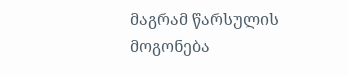მაგრამ წარსულის მოგონება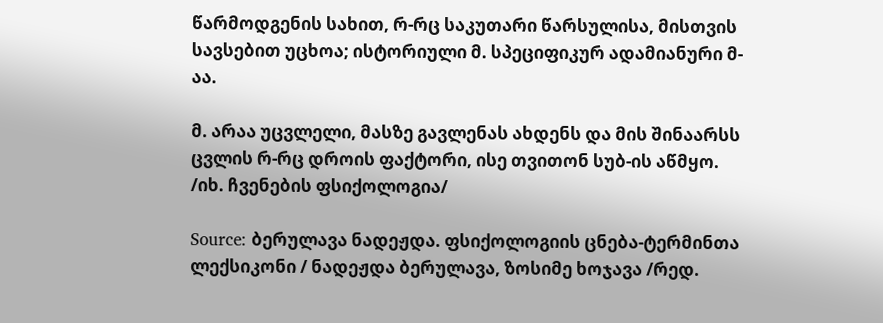წარმოდგენის სახით, რ-რც საკუთარი წარსულისა, მისთვის სავსებით უცხოა; ისტორიული მ. სპეციფიკურ ადამიანური მ-აა.

მ. არაა უცვლელი, მასზე გავლენას ახდენს და მის შინაარსს ცვლის რ-რც დროის ფაქტორი, ისე თვითონ სუბ-ის აწმყო. /იხ. ჩვენების ფსიქოლოგია/

Source: ბერულავა ნადეჟდა. ფსიქოლოგიის ცნება-ტერმინთა ლექსიკონი / ნადეჟდა ბერულავა, ზოსიმე ხოჯავა /რედ.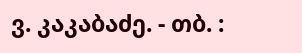ვ. კაკაბაძე. - თბ. :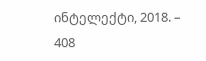ინტელექტი, 2018. – 408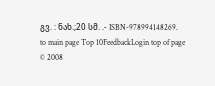გვ. : ნახ.;20 სმ. .- ISBN-978994148269.
to main page Top 10FeedbackLogin top of page
© 2008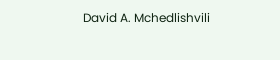David A. Mchedlishvili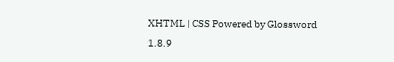XHTML | CSS Powered by Glossword 1.8.9